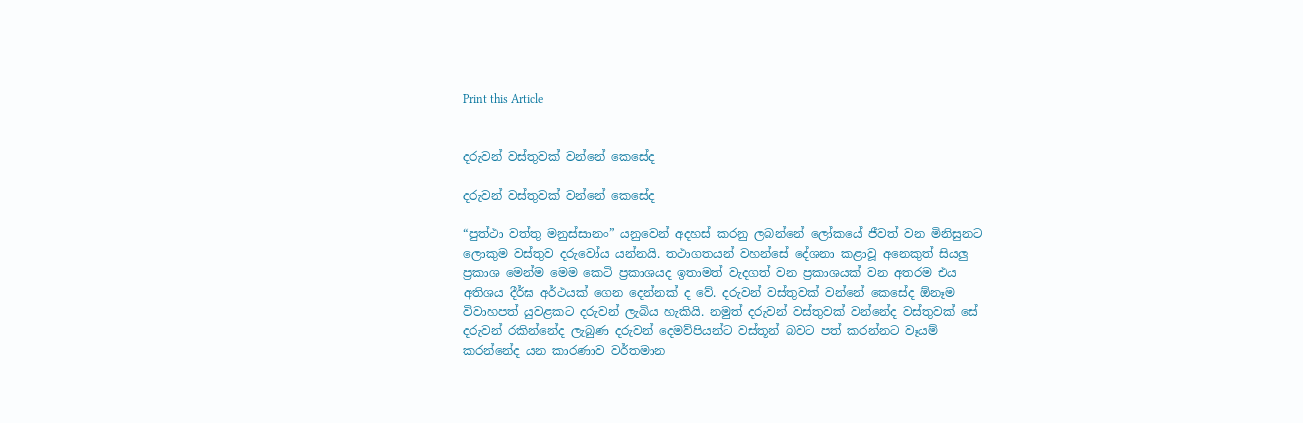Print this Article


දරුවන් වස්තුවක් වන්නේ කෙසේද

දරුවන් වස්තුවක් වන්නේ කෙසේද

“පුත්ථා වත්තු මනුස්සානං” යනුවෙන් අදහස් කරනු ලබන්නේ ලෝකයේ ජීවත් වන මිනිසුනට ලොකුම වස්තුව දරුවෝය යන්නයි. තථාගතයන් වහන්සේ දේශනා කළාවූ අනෙකුත් සියලු ප්‍රකාශ මෙන්ම මෙම කෙටි ප්‍රකාශයද ඉතාමත් වැදගත් වන ප්‍රකාශයක් වන අතරම එය අතිශය දීර්ඝ අර්ථයක් ගෙන දෙන්නක් ද වේ. දරුවන් වස්තුවක් වන්නේ කෙසේද ඕනෑම විවාහපත් යුවළකට දරුවන් ලැබිය හැකියි. නමුත් දරුවන් වස්තුවක් වන්නේද වස්තුවක් සේ දරුවන් රකින්නේද ලැබුණ දරුවන් දෙමව්පියන්ට වස්තූන් බවට පත් කරන්නට වෑයම් කරන්නේද යන කාරණාව වර්තමාන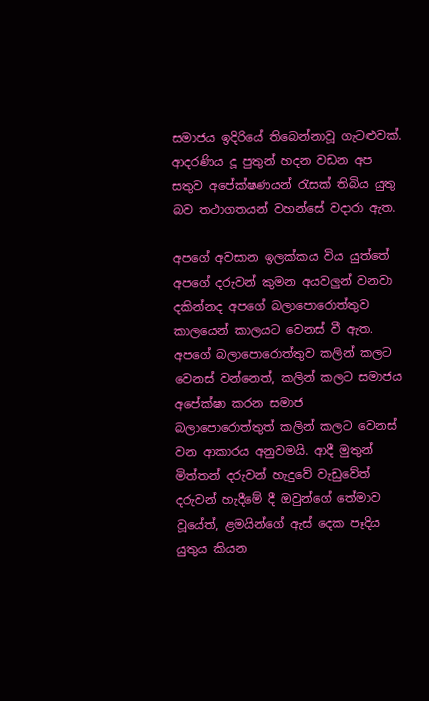සමාජය ඉදිරියේ තිබෙන්නාවූ ගැටළුවක්. ආදරණිය දූ පුතුන් හදන වඩන අප සතුව අපේක්ෂණයන් රැසක් තිබිය යුතු බව තථාගතයන් වහන්සේ වදාරා ඇත.

අපගේ අවසාන ඉලක්කය විය යුත්තේ අපගේ දරුවන් කුමන අයවලුන් වනවා දකින්නද අපගේ බලාපොරොත්තුව කාලයෙන් කාලයට වෙනස් වී ඇත. අපගේ බලාපොරොත්තුව කලින් කලට වෙනස් වන්නෙත්, කලින් කලට සමාජය අපේක්ෂා කරන සමාජ බලාපොරොත්තුත් කලින් කලට වෙනස් වන ආකාරය අනුවමයි. ආදී මුතුන් මිත්තන් දරුවන් හැදුවේ වැඩුවේත් දරුවන් හැදීමේ දී ඔවුන්ගේ තේමාව වූයේත්, ළමයින්ගේ ඇස් දෙක පෑදිය යුතුය කියන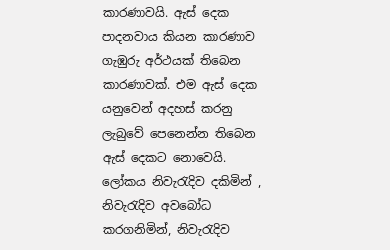කාරණාවයි. ඇස් දෙක පාදනවාය කියන කාරණාව ගැඹුරු අර්ථයක් තිබෙන කාරණාවක්. එම ඇස් දෙක යනුවෙන් අදහස් කරනු ලැබුවේ පෙනෙන්න තිබෙන ඇස් දෙකට නොවෙයි. ලෝකය නිවැරැදිව දකිමින් , නිවැරැදිව අවබෝධ කරගනිමින්, නිවැරැදිව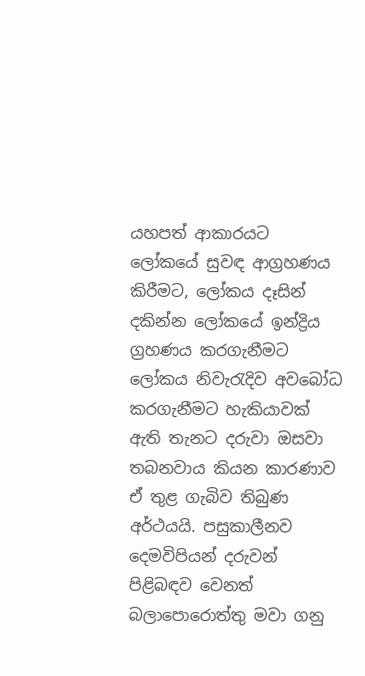යහපත් ආකාරයට ලෝකයේ සුවඳ ආග්‍රහණය කිරීමට, ලෝකය දෑසින් දකින්න ලෝකයේ ඉන්ද්‍රිය ග්‍රහණය කරගැනීමට ලෝකය නිවැරැදිව අවබෝධ කරගැනීමට හැකියාවක් ඇති තැනට දරුවා ඔසවා තබනවාය කියන කාරණාව ඒ තුළ ගැබිව තිබුණ අර්ථයයි. පසුකාලීනව දෙමවිපියන් දරුවන් පිළිබඳව වෙනත් බලාපොරොත්තු මවා ගනු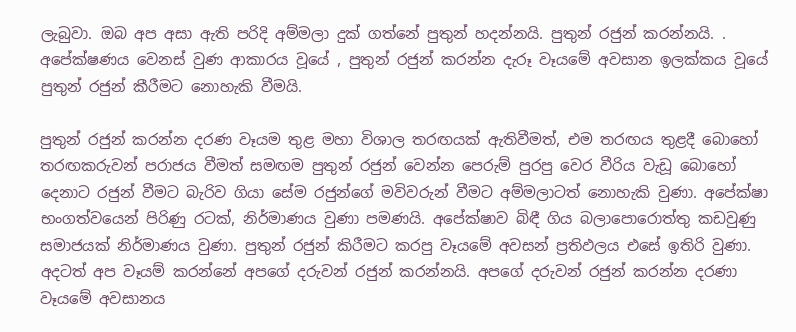ලැබුවා. ඔබ අප අසා ඇති පරිදි අම්මලා දුක් ගත්නේ පුතුන් හදන්නයි. පුතුන් රජුන් කරන්නයි. . අපේක්ෂණය වෙනස් වුණ ආකාරය වූයේ , පුතුන් රජුන් කරන්න දැරූ වෑයමේ අවසාන ඉලක්කය වූයේ පුතුන් රජුන් කීරීමට නොහැකි වීමයි.

පුතුන් රජුන් කරන්න දරණ වෑයම තුළ මහා විශාල තරඟයක් ඇතිවීමත්, එම තරඟය තුළදී බොහෝ තරඟකරුවන් පරාජය වීමත් සමඟම පුතුන් රජුන් වෙන්න පෙරුම් පුරපු වෙර වීරිය වැඩූ බොහෝ දෙනාට රජුන් වීමට බැරිව ගියා සේම රජුන්ගේ මවිවරුන් වීමට අම්මලාටත් නොහැකි වුණා. අපේක්ෂා භංගත්වයෙන් පිරිණු රටක්, නිර්මාණය වුණා පමණයි. අපේක්ෂාව බිඳී ගිය බලාපොරොත්තු කඩවුණු සමාජයක් නිර්මාණය වුණා. පුතුන් රජුන් කිරීමට කරපු වෑයමේ අවසන් ප්‍රතිඵලය එසේ ඉතිරි වුණා. අදටත් අප වෑයම් කරන්නේ අපගේ දරුවන් රජුන් කරන්නයි. අපගේ දරුවන් රජුන් කරන්න දරණා වෑයමේ අවසානය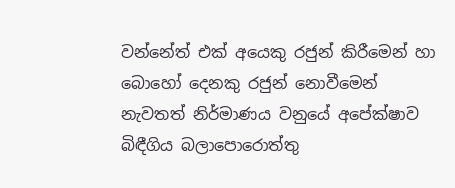වන්නේත් එක් අයෙකු රජුන් කිරීමෙන් හා බොහෝ දෙනකු රජුන් නොවීමෙන් නැවතත් නිර්මාණය වනුයේ අපේක්ෂාව බිඳීගිය බලාපොරොත්තු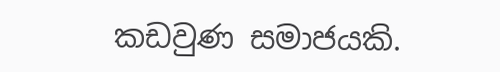කඩවුණ සමාජයකි.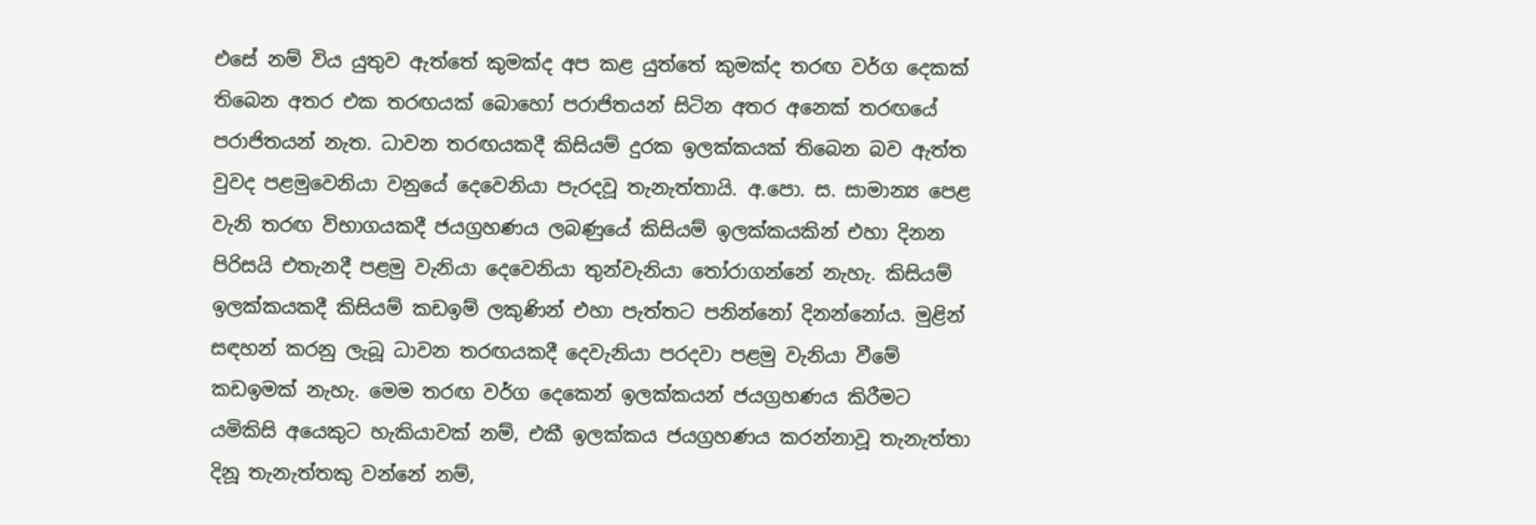එසේ නම් විය යුතුව ඇත්තේ කුමක්ද අප කළ යුත්තේ කුමක්ද තරඟ වර්ග දෙකක් තිබෙන අතර එක තරඟයක් බොහෝ පරාජිතයන් සිටින අතර අනෙක් තරඟයේ පරාජිතයන් නැත. ධාවන තරඟයකදී කිසියම් දුරක ඉලක්කයක් තිබෙන බව ඇත්ත වුවද පළමුවෙනියා වනුයේ දෙවෙනියා පැරදවූ තැනැත්තායි. අ.පො. ස. සාමාන්‍ය පෙළ වැනි තරඟ විභාගයකදී ජයග්‍රහණය ලබණුයේ කිසියම් ඉලක්කයකින් එහා දිනන පිරිසයි එතැනදී පළමු වැනියා දෙවෙනියා තුන්වැනියා තෝරාගන්නේ නැහැ. කිසියම් ඉලක්කයකදී කිසියම් කඩඉම් ලකුණින් එහා පැත්තට පනින්නෝ දිනන්නෝය. මුළින් සඳහන් කරනු ලැබූ ධාවන තරඟයකදී දෙවැනියා පරදවා පළමු වැනියා වීමේ කඩඉමක් නැහැ. මෙම තරඟ වර්ග දෙකෙන් ඉලක්කයන් ජයග්‍රහණය කිරීමට යමිකිසි අයෙකුට හැකියාවක් නම්, එකී ඉලක්කය ජයග්‍රහණය කරන්නාවූ තැනැත්තා දිනූ තැනැත්තකු වන්නේ නම්,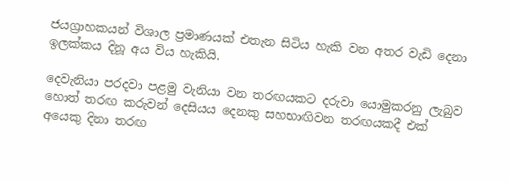ජයග්‍රාහකයන් විශාල ප්‍රමාණයක් එතැන සිටිය හැකි වන අතර වැඩි දෙනා ඉලක්කය දිනූ අය විය හැකියි.

දෙවැනියා පරදවා පළමු වැනියා වන තරඟයකට දරුවා යොමුකරනු ලැබුව හොත් තරඟ කරුවන් දෙසියය දෙනකු සහභාඟිවන තරඟයකදී එක් අයෙකු දිනා තරඟ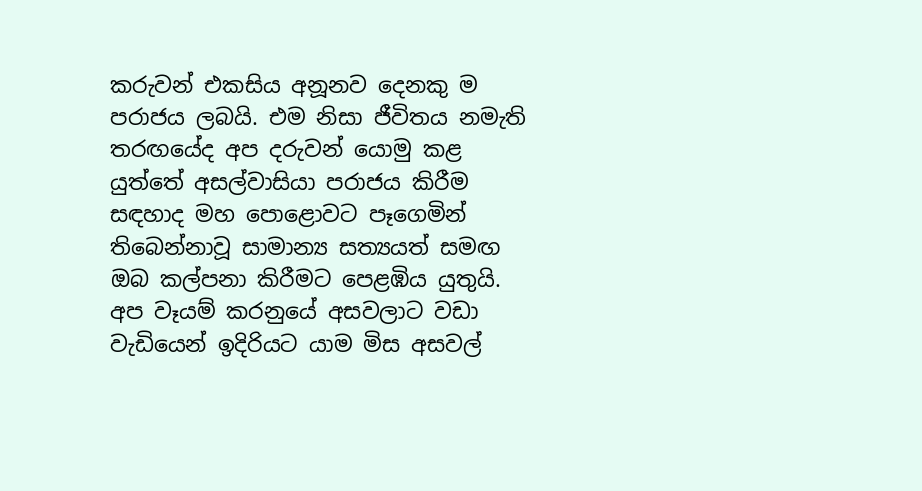කරුවන් එකසිය අනූනව දෙනකු ම පරාජය ලබයි. එම නිසා ජීවිතය නමැති තරඟයේද අප දරුවන් යොමු කළ යුත්තේ අසල්වාසියා පරාජය කිරීම සඳහාද මහ පොළොවට පෑගෙමින් තිබෙන්නාවූ සාමාන්‍ය සත්‍යයත් සමඟ ඔබ කල්පනා කිරීමට පෙළඹිය යුතුයි. අප වෑයම් කරනුයේ අසවලාට වඩා වැඩියෙන් ඉදිරියට යාම මිස අසවල්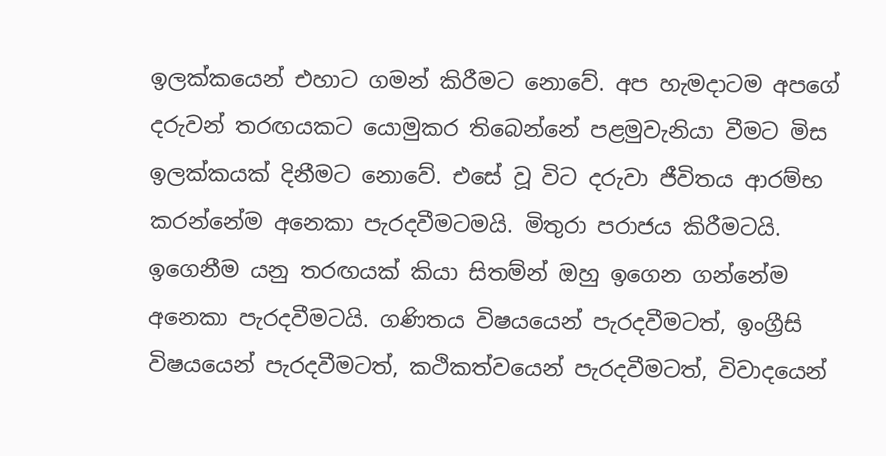ඉලක්කයෙන් එහාට ගමන් කිරීමට නොවේ. අප හැමදාටම අපගේ දරුවන් තරඟයකට යොමුකර තිබෙන්නේ පළමුවැනියා වීමට මිස ඉලක්කයක් දිනීමට නොවේ. එසේ වූ විට දරුවා ජීවිතය ආරම්භ කරන්නේම අනෙකා පැරදවීමටමයි. මිතුරා පරාජය කිරීමටයි. ඉගෙනීම යනු තරඟයක් කියා සිතම්න් ඔහු ඉගෙන ගන්නේම අනෙකා පැරදවීමටයි. ගණිතය විෂයයෙන් පැරදවීමටත්, ඉංග්‍රීසි විෂයයෙන් පැරදවීමටත්, කථිකත්වයෙන් පැරදවීමටත්, විවාදයෙන්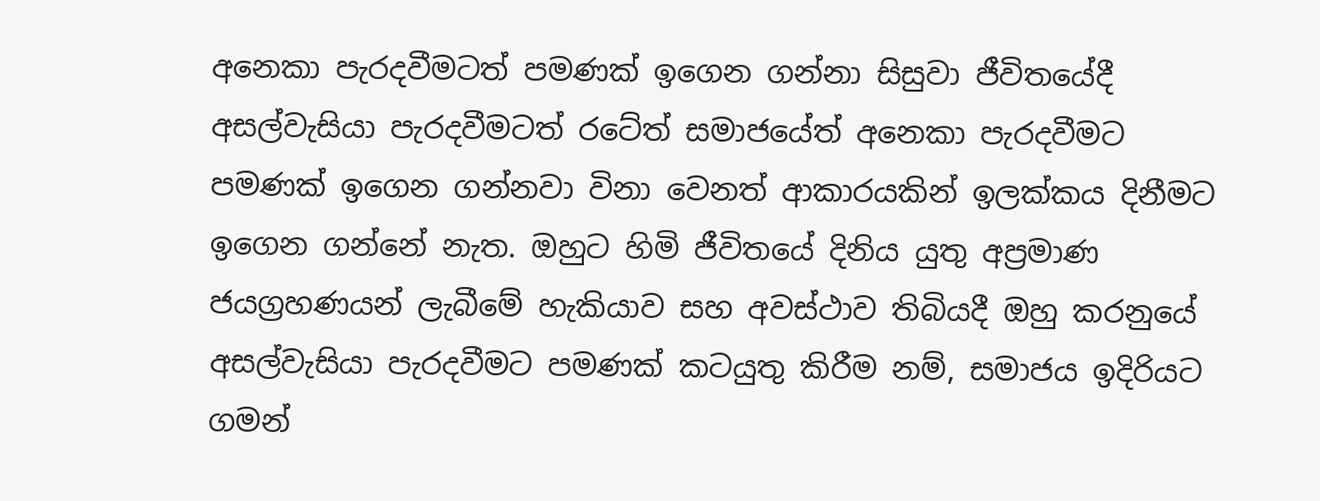අනෙකා පැරදවීමටත් පමණක් ඉගෙන ගන්නා සිසුවා ජීවිතයේදී අසල්වැසියා පැරදවීමටත් රටේත් සමාජයේත් අනෙකා පැරදවීමට පමණක් ඉගෙන ගන්නවා විනා වෙනත් ආකාරයකින් ඉලක්කය දිනීමට ඉගෙන ගන්නේ නැත. ඔහුට හිමි ජීවිතයේ දිනිය යුතු අප්‍රමාණ ජයග්‍රහණයන් ලැබීමේ හැකියාව සහ අවස්ථාව තිබියදී ඔහු කරනුයේ අසල්වැසියා පැරදවීමට පමණක් කටයුතු කිරීම නම්, සමාජය ඉදිරියට ගමන්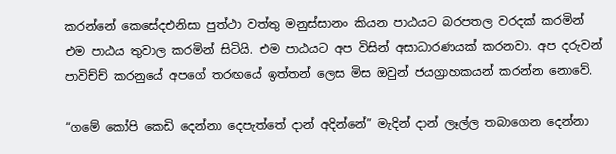කරන්නේ කෙසේදඑනිසා පුත්ථා වත්තු මනුස්සානං කියන පාඨයට බරපතල වරදක් කරමින් එම පාඨය තුවාල කරමින් සිටියි. එම පාඨයට අප විසින් අසාධාරණයක් කරනවා. අප දරුවන් පාවිච්ච් කරනුයේ අපගේ තරඟයේ ඉත්තන් ලෙස මිස ඔවුන් ජයග්‍රාහකයන් කරන්න නොවේ.

“ගමේ කෝපි කෙඩි දෙන්නා දෙපැත්තේ දාන් අදින්නේ” මැදින් දාන් ලෑල්ල තබාගෙන දෙන්නා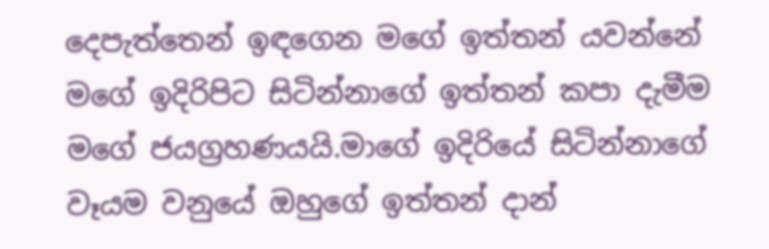දෙපැත්තෙන් ඉඳගෙන මගේ ඉත්තන් යවන්නේ මගේ ඉදිරිපිට සිටින්නාගේ ඉත්තන් කපා දැමීම මගේ ජයග්‍රහණයයි.මාගේ ඉදිරියේ සිටින්නාගේ වෑයම වනුයේ ඔහුගේ ඉත්තන් දාන්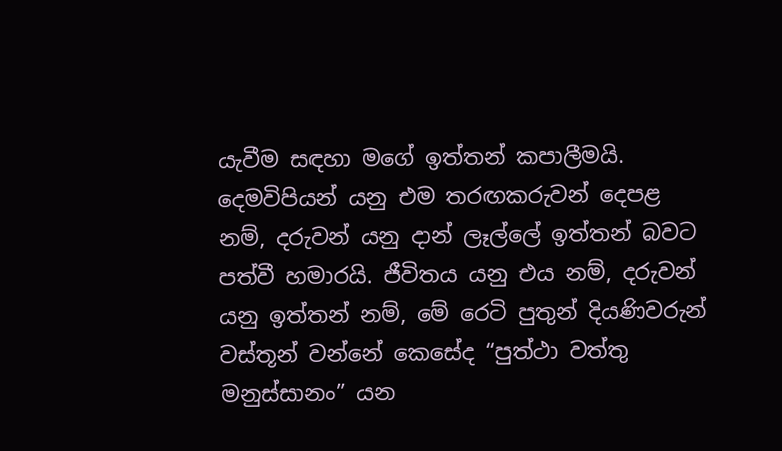යැවීම සඳහා මගේ ඉත්තන් කපාලීමයි. දෙමවිපියන් යනු එම තරඟකරුවන් දෙපළ නම්, දරුවන් යනු දාන් ලෑල්ලේ ඉත්තන් බවට පත්වී හමාරයි. ජීවිතය යනු එය නම්, දරුවන් යනු ඉත්තන් නම්, මේ රෙටි පුතුන් දියණිවරුන් වස්තූන් වන්නේ කෙසේද “පුත්ථා වත්තු මනුස්සානං” යන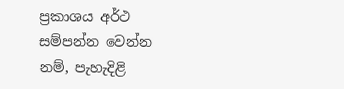ප්‍රකාශය අර්ථ සම්පන්න වෙන්න නම්, පැහැදිළි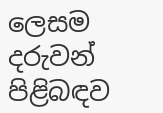ලෙසම දරුවන් පිළිබඳව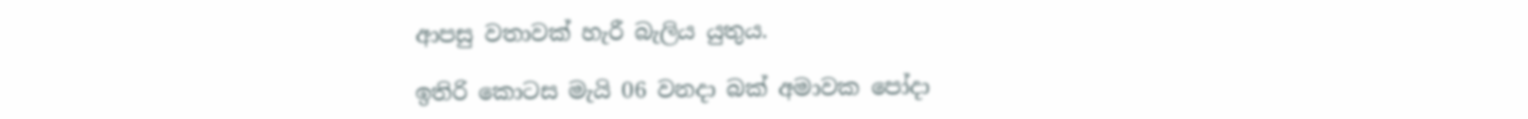ආපසු වතාවක් හැරී බැලිය යුතුය.

ඉතිරි කොටස මැයි 06 වනදා බක් අමාවක පෝදා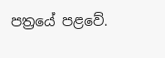පත්‍රයේ පළවේ.